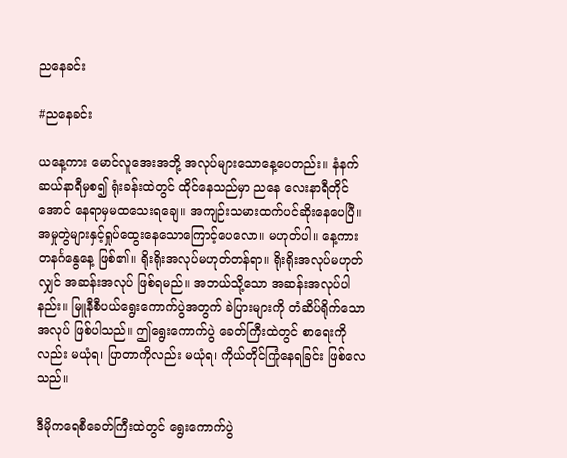ညနေခင်း

#ညနေခင်း

ယနေ့ကား မောင်လူအေးအဘို့ အလုပ်များသောနေ့ပေတည်း။ နံနက် ဆယ်နာရီမှစ၍ ရုံးခန်းထဲတွင် ထိုင်နေသည်မှာ ညနေ လေးနာရီတိုင်အောင် နေရာမှမထသေးရချေ။ အကျဉ်းသမားထက်ပင်ဆိုးနေပေပြီ။ အမှုတွဲများနှင့်ရှုပ်ထွေးနေသောကြောင့်ပေလော။ မဟုတ်ပါ။ နေ့ကား တနင်္ဂနွေနေ့ ဖြစ်၏။ ရိုးရိုးအလုပ်မဟုတ်တန်ရာ။ ရိုးရိုးအလုပ်မဟုတ်လျှင် အဆန်းအလုပ် ဖြစ်ရမည်။ အဘယ်သို့သော အဆန်းအလုပ်ပါနည်း။ မြူနီစီပယ်ရွေးကောက်ပွဲအတွက် ခဲပြားများကို တံဆိပ်ရိုက်သောအလုပ် ဖြစ်ပါသည်။ ဤရွေးကောက်ပွဲ ခေတ်ကြီးထဲတွင် စာရေးကိုလည်း မယုံရ၊ ပြာတာကိုလည်း မယုံရ၊ ကိုယ်တိုင်ကြုံနေရခြင်း ဖြစ်လေသည်။

ဒီမိုကရေစီခေတ်ကြီးထဲတွင် ရွေးကောက်ပွဲ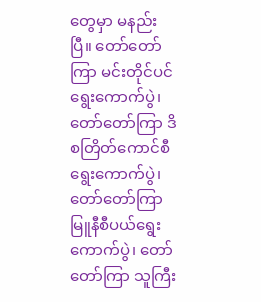တွေမှာ မနည်းပြီ။ တော်တော်ကြာ မင်းတိုင်ပင်ရွေးကောက်ပွဲ၊ တော်တော်ကြာ ဒိစတြိတ်ကောင်စီ ရွေးကောက်ပွဲ၊ တော်တော်ကြာ မြူနီစီပယ်ရွေးကောက်ပွဲ၊ တော်တော်ကြာ သူကြီး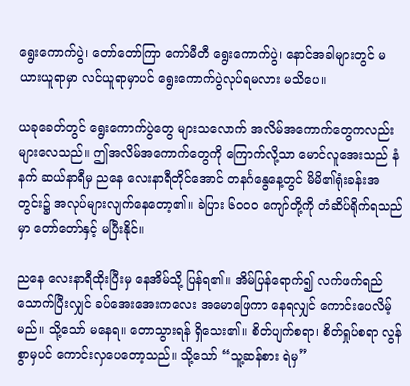ရွေးကောက်ပွဲ၊ တော်တော်ကြာ ကော်မီတီ ရွေးကောက်ပွဲ၊ နောင်အခါများတွင် မယားယူရာမှာ လင်ယူရာမှာပင် ရွေးကောက်ပွဲလုပ်ရမလား မသိပေ။

ယခုခေတ်တွင် ရွေးကောက်ပွဲတွေ များသလောက် အလိမ်အကောက်တွေကလည်း များလေသည်။ ဤအလိမ်အကောက်တွေကို ကြောက်လို့သာ မောင်လူအေးသည် နံနက် ဆယ်နာရီမှ ညနေ လေးနာရီတိုင်အောင် တနင်္ဂနွေနေ့တွင် မိမိ၏ရုံးခန်းအတွင်း၌ အလုပ်များလျက်နေတော့၏။ ခဲပြား ၆ဝဝဝ ကျော်တို့ကို တံဆိပ်ရိုက်ရသည်မှာ တော်တော်နှင့် မပြီးနိုင်။

ညနေ လေးနာရီထိုးပြီးမှ နေအိမ်သို့ ပြန်ရ၏။ အိမ်ပြန်ရောက်၍ လက်ဖက်ရည်သောက်ပြီးလျှင် ခပ်အေးအေးကလေး အမောဖြေကာ နေရလျှင် ကောင်းပေလိမ့်မည်။ သို့သော် မနေရ။ တောသွားရန် ရှိသေး၏။ စိတ်ပျက်စရာ၊ စိတ်ရှုပ်စရာ လွန်စွာမှပင် ကောင်းလှပေတော့သည်။ သို့သော် “သူ့ဆန်စား ရဲမှ”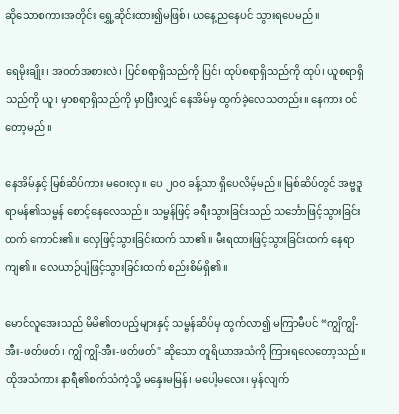ဆိုသောစကားအတိုင်း ရွှေ့ဆိုင်းထား၍မဖြစ်၊ ယနေ့ညနေပင် သွားရပေမည်။

ရေမိုးချိုး၊ အဝတ်အစားလဲ၊ ပြင်စရာရှိသည်ကို ပြင်၊ ထုပ်စရာရှိသည်ကို ထုပ်၊ ယူစရာရှိသည်ကို ယူ၊ မှာစရာရှိသည်ကို မှာပြီးလျှင် နေအိမ်မှ ထွက်ခဲ့လေသတည်း။ နေကား ဝင်တော့မည်။

နေအိမ်နှင့် မြစ်ဆိပ်ကား မဝေးလှ။ ပေ ၂ဝဝ ခန့်သာ ရှိပေလိမ့်မည်။ မြစ်ဆိပ်တွင် အဗ္ဗဒူရာမန်၏သမ္ဗန် စောင့်နေလေသည်။ သမ္ဗန်ဖြင့် ခရီးသွားခြင်းသည် သင်္ဘောဖြင့်သွားခြင်းထက် ကောင်း၏။ လှေဖြင့်သွားခြင်းထက် သာ၏။ မီးရထားဖြင့်သွားခြင်းထက် နေရာကျ၏။ လေယာဉ်ပျံဖြင့်သွားခြင်းထက် စည်းစိမ်ရှိ၏။

မောင်လူအေးသည် မိမိ၏တပည့်များနှင့် သမ္ဗန်ဆိပ်မှ ထွက်လာ၍ မကြာမီပင် “ကျွိကျွိ-အီး-ဖတ်ဖတ်၊ ကျွိ ကျွိ-အီး-ဖတ်ဖတ်" ဆိုသော တူရိယာအသံကို ကြားရလေတော့သည်။ ထိုအသံကား နာရီ၏စက်သံကဲ့သို့ မနှေးမမြန်၊ မပေါ့မလေး၊ မှန်လျက်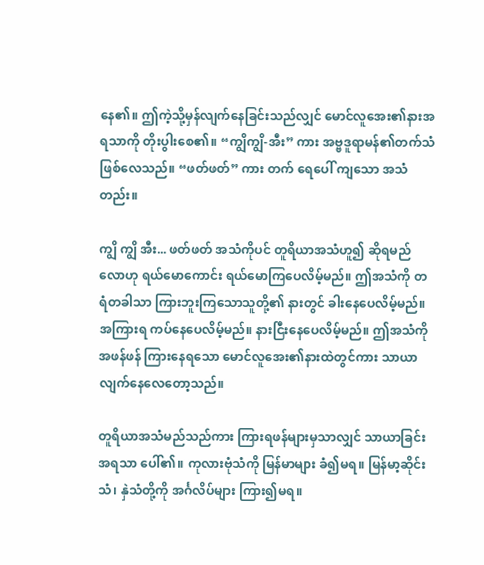နေ၏။ ဤကဲ့သို့မှန်လျက်နေခြင်းသည်လျှင် မောင်လူအေး၏နားအရသာကို တိုးပွါးစေ၏။ “ကျွိကျွိ-အီး” ကား အဗ္ဗဒူရာမန်၏တက်သံ ဖြစ်လေသည်။ “ဖတ်ဖတ်” ကား တက် ရေပေါ် ကျသော အသံတည်း။

ကျွိ ကျွိ အီး... ဖတ်ဖတ် အသံကိုပင် တူရိယာအသံဟူ၍ ဆိုရမည်လောဟု ရယ်မောကောင်း ရယ်မောကြပေလိမ့်မည်။ ဤအသံကို တရံတခါသာ ကြားဘူးကြသောသူတို့၏ နားတွင် ခါးနေပေလိမ့်မည်။ အကြားရ ကပ်နေပေလိမ့်မည်။ နားငြီးနေပေလိမ့်မည်။ ဤအသံကို အဖန်ဖန် ကြားနေရသော မောင်လူအေး၏နားထဲတွင်ကား သာယာလျက်နေလေတော့သည်။

တူရိယာအသံမည်သည်ကား ကြားရဖန်များမှသာလျှင် သာယာခြင်းအရသာ ပေါ်၏။ ကုလားဗုံသံကို မြန်မာများ ခံ၍မရ။ မြန်မာ့ဆိုင်းသံ၊ နှဲသံတို့ကို အင်္ဂလိပ်များ ကြား၍မရ။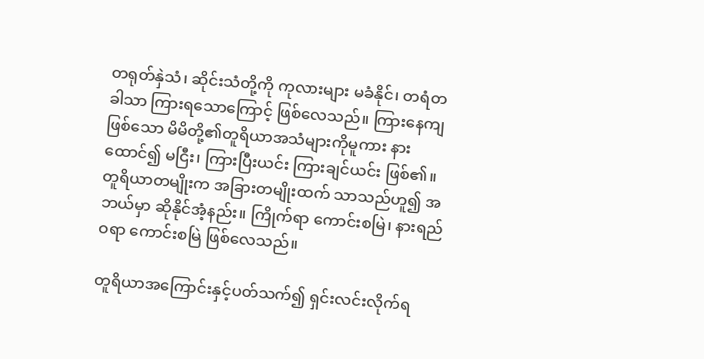တရုတ်နှဲသံ၊ ဆိုင်းသံတို့ကို ကုလားများ မခံနိုင်၊ တရံတခါသာ ကြားရသောကြောင့် ဖြစ်လေသည်။ ကြားနေကျဖြစ်သော မိမိတို့၏တူရိယာအသံများကိုမူကား နားထောင်၍ မငြီး၊ ကြားပြီးယင်း ကြားချင်ယင်း ဖြစ်၏။ တူရိယာတမျိုးက အခြားတမျိုးထက် သာသည်ဟူ၍ အဘယ်မှာ ဆိုနိုင်အံ့နည်း။ ကြိုက်ရာ ကောင်းစမြဲ၊ နားရည်ဝရာ ကောင်းစမြဲ ဖြစ်လေသည်။

တူရိယာအကြောင်းနှင့်ပတ်သက်၍ ရှင်းလင်းလိုက်ရ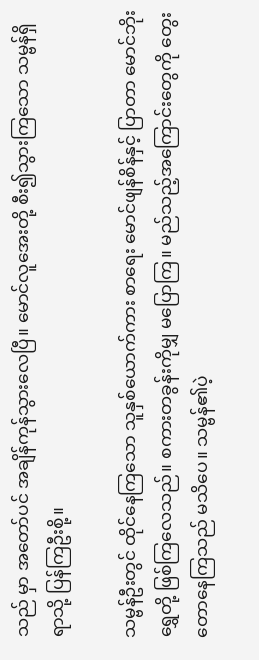သည် မှာ အတော်ပင် အချိန်ကုန်သွားလေပြီ။ မောင်လူအေးတို့ စီး၍သွားကြသော သမ္ဗန်ရှိရာသို့ ပြန်ကြဦးစို့။

သမ္ဗန်ဦးတွင် ထိုင်နေကြသော သူနှစ်ယောက်ကား စာရေး မောင်ဖျန်စိန်နှင့် ပြာတာ မောင်ဘိုးရွှေတို့ ဖြစ်ကြလေသည်။ စကားတခွန်းကိုမျှ မပြောကြ။ မည်သည့်အကြောင်းတွေကို တွေးတောနေကြသည် မသိပေ။ သမ္ဗန်၏ပဲ့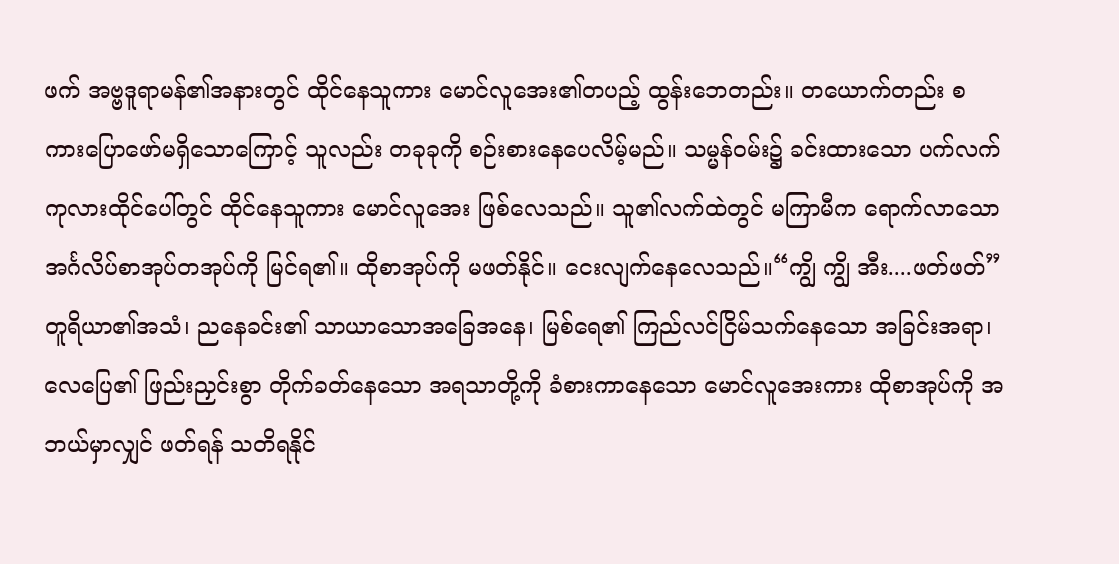ဖက် အဗ္ဗဒူရာမန်၏အနားတွင် ထိုင်နေသူကား မောင်လူအေး၏တပည့် ထွန်းဘေတည်း။ တယောက်တည်း စကားပြောဖော်မရှိသောကြောင့် သူလည်း တခုခုကို စဉ်းစားနေပေလိမ့်မည်။ သမ္မန်ဝမ်း၌ ခင်းထားသော ပက်လက်ကုလားထိုင်ပေါ်တွင် ထိုင်နေသူကား မောင်လူအေး ဖြစ်လေသည်။ သူ၏လက်ထဲတွင် မကြာမီက ရောက်လာသော အင်္ဂလိပ်စာအုပ်တအုပ်ကို မြင်ရ၏။ ထိုစာအုပ်ကို မဖတ်နိုင်။ ငေးလျက်နေလေသည်။“ကျွိ ကျွိ အီး....ဖတ်ဖတ်” တူရိယာ၏အသံ၊ ညနေခင်း၏ သာယာသောအခြေအနေ၊ မြစ်ရေ၏ ကြည်လင်ငြိမ်သက်နေသော အခြင်းအရာ၊ လေပြေ၏ ဖြည်းညှင်းစွာ တိုက်ခတ်နေသော အရသာတို့ကို ခံစားကာနေသော မောင်လူအေးကား ထိုစာအုပ်ကို အဘယ်မှာလျှင် ဖတ်ရန် သတိရနိုင်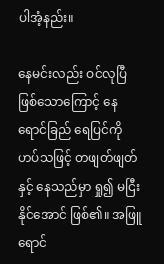ပါအံ့နည်း။

နေမင်းလည်း ဝင်လုပြီဖြစ်သောကြောင့် နေရောင်ခြည် ရေပြင်ကို ဟပ်သဖြင့် တဖျတ်ဖျတ်နှင့် နေသည်မှာ ရှု၍ မငြီးနိုင်အောင် ဖြစ်၏။ အဖြူရောင်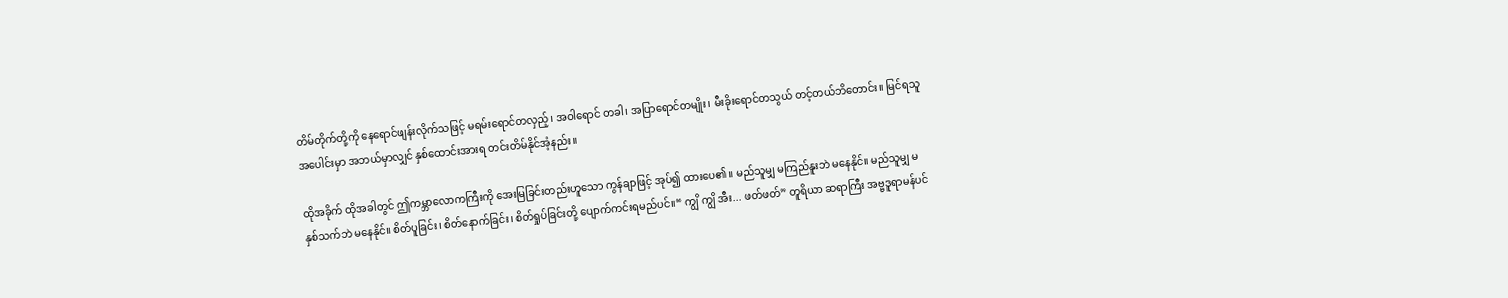တိမ်တိုက်တို့ကို နေရောင်ဖျန်းလိုက်သဖြင့် မရမ်းရောင်တလှည့်၊ အဝါရောင် တခါ၊ အပြာရောင်တမျိုး၊ မီးခိုးရောင်တသွယ် တင့်တယ်ဘိတောင်း။ မြင်ရသူအပေါင်းမှာ အဘယ်မှာလျှင် နှစ်ထောင်းအားရ တင်းတိမ်နိုင်အံ့နည်း။

ထိုအခိုက် ထိုအခါတွင် ဤကမ္ဘာလောကကြီးကို အေးမြခြင်းတည်းဟူသော ကွန်ချာဖြင့် အုပ်၍ ထားပေ၏။ မည်သူမျှ မကြည်နူးဘဲ မနေနိုင်။ မည်သူမျှ မနှစ်သက်ဘဲ မနေနိုင်။ စိတ်ပူခြင်း၊ စိတ်နောက်ခြင်း၊ စိတ်ရှုပ်ခြင်းတို့ ပျောက်ကင်းရမည်ပင်။“ ကျွိ ကျွိ အီး... ဖတ်ဖတ်” တူရိယာ ဆရာကြီး အဗ္ဗဒူရာမန်ပင်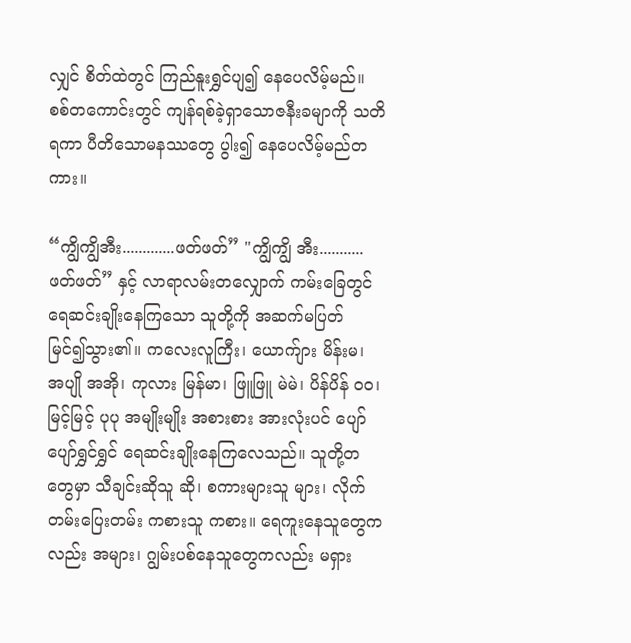လျှင် စိတ်ထဲတွင် ကြည်နူးရွှင်ပျ၍ နေပေလိမ့်မည်။ စစ်တကောင်းတွင် ကျန်ရစ်ခဲ့ရှာသောဇနီးခမျာကို သတိရကာ ပီတိသောမနဿတွေ ပွါး၍ နေပေလိမ့်မည်တကား။

“ကျွိကျွိအီး.............ဖတ်ဖတ်” "ကျွိကျွိ အီး...........ဖတ်ဖတ်” နှင့် လာရာလမ်းတလျှောက် ကမ်းခြေတွင် ရေဆင်းချိုးနေကြသော သူတို့ကို အဆက်မပြတ် မြင်၍သွား၏။ ကလေးလူကြီး၊ ယောက်ျား မိန်းမ၊ အပျို အအို၊ ကုလား မြန်မာ၊ ဖြူဖြူ မဲမဲ၊ ပိန်ပိန် ဝဝ၊ မြင့်မြင့် ပုပု အမျိုးမျိုး အစားစား အားလုံးပင် ပျော်ပျော်ရွှင်ရွှင် ရေဆင်းချိုးနေကြလေသည်။ သူတို့တတွေမှာ သီချင်းဆိုသူ ဆို၊ စကားများသူ များ၊ လိုက်တမ်းပြေးတမ်း ကစားသူ ကစား။ ရေကူးနေသူတွေကလည်း အများ၊ ဂျွမ်းပစ်နေသူတွေကလည်း မရှား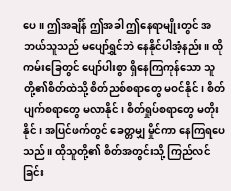ပေ။ ဤအချိန် ဤအခါ ဤနေရာမျိုးတွင် အဘယ်သူသည် မပျော်ရွှင်ဘဲ နေနိုင်ပါအံ့နည်း။ ထိုကမ်းခြေတွင် ပျော်ပါးစွာ ရှိနေကြကုန်သော သူတို့၏စိတ်ထဲသို့ စိတ်ညစ်စရာတွေ မဝင်နိုင်၊ စိတ်ပျက်စရာတွေ မလာနိုင်၊ စိတ်ရှုပ်စရာတွေ မတိုးနိုင်၊ အပြင်ဖက်တွင် ခေတ္တမျှ မှိုင်ကာ နေကြရပေသည်။ ထိုသူတို့၏ စိတ်အတွင်းသို့ ကြည်လင်ခြင်း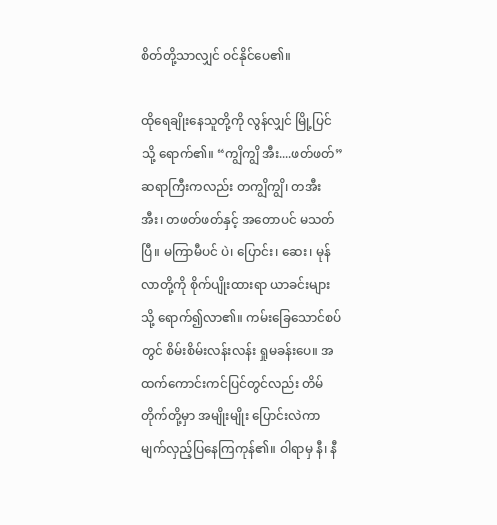စိတ်တို့သာလျှင် ဝင်နိုင်ပေ၏။

ထိုရေချိုးနေသူတို့ကို လွန်လျှင် မြို့ပြင်သို့ ရောက်၏။ “ကျွိကျွိ အီး....ဖတ်ဖတ်” ဆရာကြီးကလည်း တကျွိကျွိ၊ တအီးအီး၊ တဖတ်ဖတ်နှင့် အတောပင် မသတ်ပြီ။ မကြာမီပင် ပဲ၊ ပြောင်း၊ ဆေး၊ မုန်လာတို့ကို စိုက်ပျိုးထားရာ ယာခင်းများသို့ ရောက်၍လာ၏။ ကမ်းခြေသောင်စပ်တွင် စိမ်းစိမ်းလန်းလန်း ရှုမခန်းပေ။ အထက်ကောင်းကင်ပြင်တွင်လည်း တိမ်တိုက်တို့မှာ အမျိုးမျိုး ပြောင်းလဲကာ မျက်လှည့်ပြနေကြကုန်၏။ ဝါရာမှ နီ၊ နီ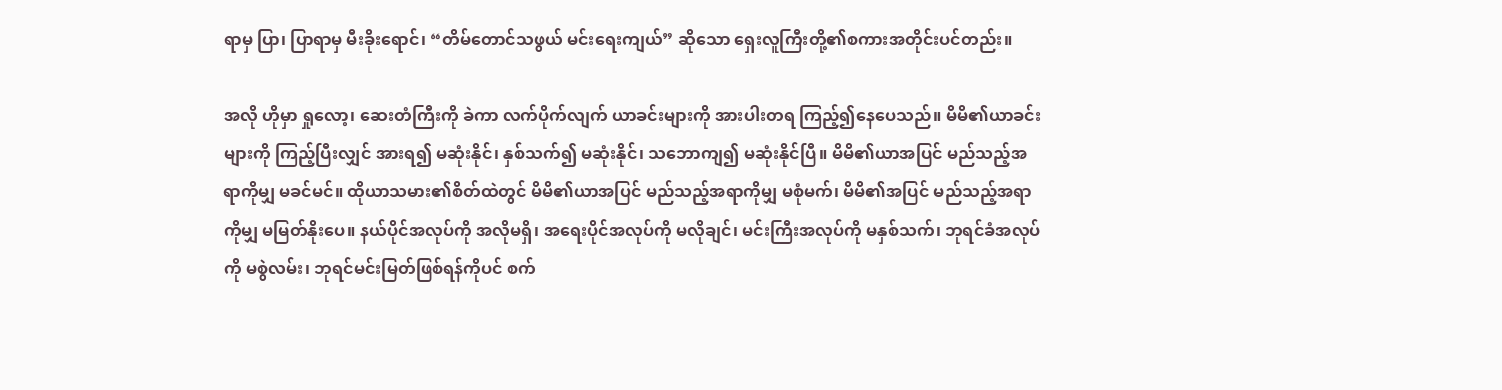ရာမှ ပြာ၊ ပြာရာမှ မီးခိုးရောင်၊ “တိမ်တောင်သဖွယ် မင်းရေးကျယ်” ဆိုသော ရှေးလူကြီးတို့၏စကားအတိုင်းပင်တည်း။

အလို ဟိုမှာ ရှုလော့၊ ဆေးတံကြီးကို ခဲကာ လက်ပိုက်လျက် ယာခင်းများကို အားပါးတရ ကြည့်၍နေပေသည်။ မိမိ၏ယာခင်းများကို ကြည့်ပြီးလျှင် အားရ၍ မဆုံးနိုင်၊ နှစ်သက်၍ မဆုံးနိုင်၊ သဘောကျ၍ မဆုံးနိုင်ပြီ။ မိမိ၏ယာအပြင် မည်သည့်အရာကိုမျှ မခင်မင်။ ထိုယာသမား၏စိတ်ထဲတွင် မိမိ၏ယာအပြင် မည်သည့်အရာကိုမျှ မစုံမက်၊ မိမိ၏အပြင် မည်သည့်အရာကိုမျှ မမြတ်နိုးပေ။ နယ်ပိုင်အလုပ်ကို အလိုမရှိ၊ အရေးပိုင်အလုပ်ကို မလိုချင်၊ မင်းကြီးအလုပ်ကို မနှစ်သက်၊ ဘုရင်ခံအလုပ်ကို မစွဲလမ်း၊ ဘုရင်မင်းမြတ်ဖြစ်ရန်ကိုပင် စက်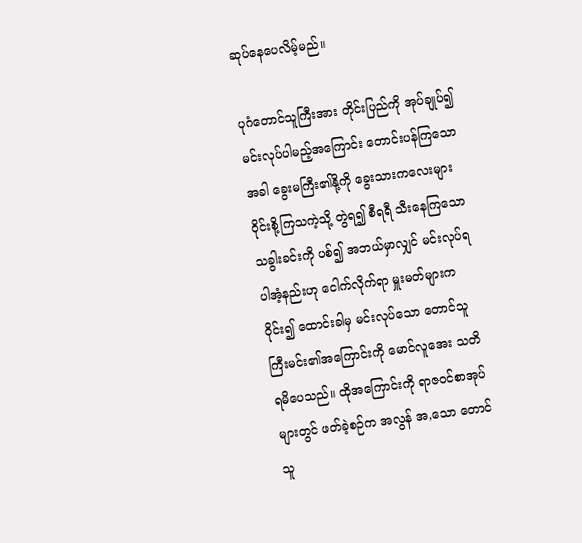ဆုပ်နေပေလိမ့်မည်။

ပုဂံတောင်သူကြီးအား တိုင်းပြည်ကို အုပ်ချုပ်၍ မင်းလုပ်ပါမည့်အကြောင်း တောင်းပန်ကြသောအခါ ခွေးမကြီး၏နို့ကို ခွေးသားကလေးများ ဝိုင်းစို့ကြသကဲ့သို့ တွဲရ၍ စီရရီ သီးနေကြသော သခွါးခင်းကို ပစ်၍ အဘယ်မှာလျှင် မင်းလုပ်ရပါအံ့နည်းဟု ငေါက်လိုက်ရာ မှူးမတ်များက ဝိုင်း၍ ထောင်းခါမှ မင်းလုပ်သော တောင်သူကြီးမင်း၏အကြောင်းကို မောင်လူအေး သတိရမိပေသည်။ ထိုအကြောင်းကို ရာဇဝင်စာအုပ်များတွင် ဖတ်ခဲ့စဉ်က အလွန် အ,သော တောင်သူ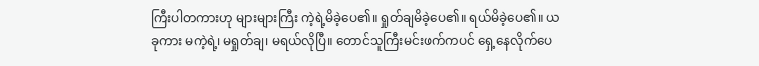ကြီးပါတကားဟု များများကြီး ကဲ့ရဲ့မိခဲ့ပေ၏။ ရှုတ်ချမိခဲ့ပေ၏။ ရယ်မိခဲ့ပေ၏။ ယခုကား မကဲ့ရဲ့၊ မရှုတ်ချ၊ မရယ်လိုပြီ။ တောင်သူကြီးမင်းဖက်ကပင် ရှေ့နေလိုက်ပေ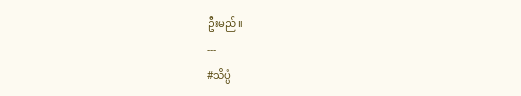ဦးမည်။
---
#သိပ္ပံ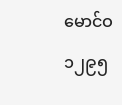မောင်ဝ
၁၂၉၅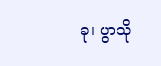ခု၊ ပွာသို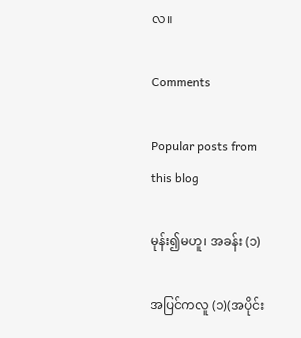လ။

Comments

Popular posts from this blog

မုန်း၍မဟူ၊ အခန်း (၁)

အပြင်ကလူ (၁)(အပိုင်း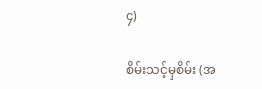၄)

စိမ်းသင့်မှစိမ်း (အ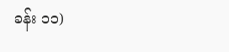ခန်း ၁၁)